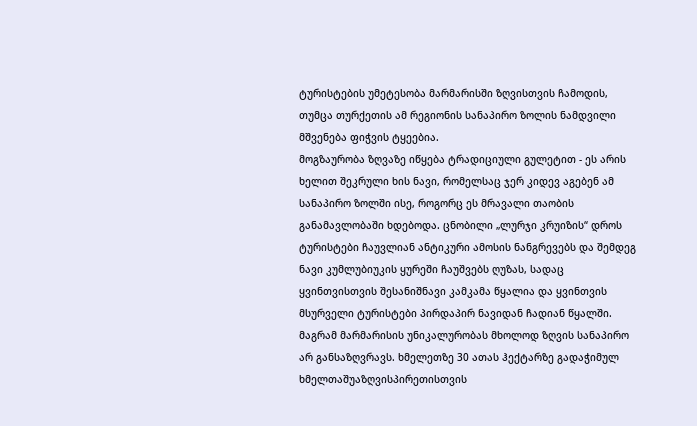ტურისტების უმეტესობა მარმარისში ზღვისთვის ჩამოდის, თუმცა თურქეთის ამ რეგიონის სანაპირო ზოლის ნამდვილი მშვენება ფიჭვის ტყეებია.
მოგზაურობა ზღვაზე იწყება ტრადიციული გულეტით - ეს არის ხელით შეკრული ხის ნავი, რომელსაც ჯერ კიდევ აგებენ ამ სანაპირო ზოლში ისე, როგორც ეს მრავალი თაობის განამავლობაში ხდებოდა. ცნობილი „ლურჯი კრუიზის“ დროს ტურისტები ჩაუვლიან ანტიკური ამოსის ნანგრევებს და შემდეგ ნავი კუმლუბიუკის ყურეში ჩაუშვებს ღუზას, სადაც ყვინთვისთვის შესანიშნავი კამკამა წყალია და ყვინთვის მსურველი ტურისტები პირდაპირ ნავიდან ჩადიან წყალში.
მაგრამ მარმარისის უნიკალურობას მხოლოდ ზღვის სანაპირო არ განსაზღვრავს. ხმელეთზე 30 ათას ჰექტარზე გადაჭიმულ ხმელთაშუაზღვისპირეთისთვის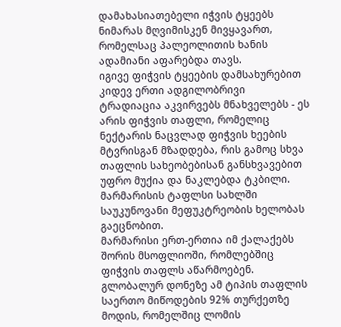დამახასიათებელი იჭვის ტყეებს ნიმარას მღვიმისკენ მივყავართ, რომელსაც პალეოლითის ხანის ადამიანი აფარებდა თავს.
იგივე ფიჭვის ტყეების დამსახურებით კიდევ ერთი ადგილობრივი ტრადიაცია აკვირვებს მნახველებს - ეს არის ფიჭვის თაფლი, რომელიც ნექტარის ნაცვლად ფიჭვის ხეების მტვრისგან მზადდება, რის გამოც სხვა თაფლის სახეობებისან განსხვავებით უფრო მუქია და ნაკლებდა ტკბილი. მარმარისის ტაფლსი სახლში საუკუნოვანი მეფუკტრეობის ხელობას გაეცნობით.
მარმარისი ერთ-ერთია იმ ქალაქებს შორის მსოფლიოში, რომლებშიც ფიჭვის თაფლს აწარმოებენ. გლობალურ დონეზე ამ ტიპის თაფლის საერთო მიწოდების 92% თურქეთზე მოდის, რომელშიც ლომის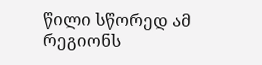წილი სწორედ ამ რეგიონს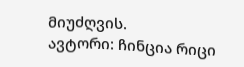მიუძღვის.
ავტორი: ჩინცია რიცი